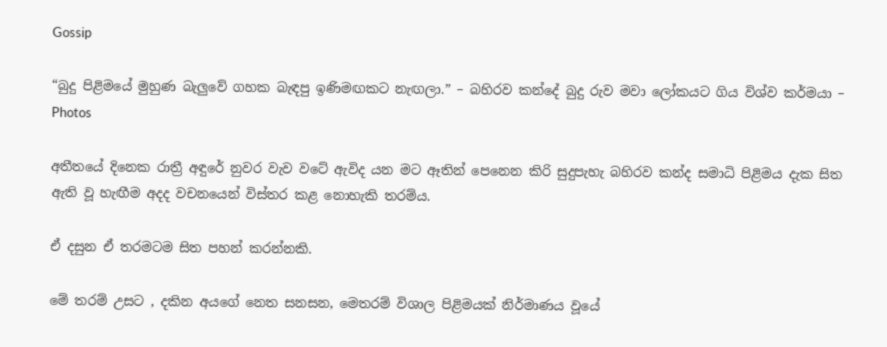Gossip

“බුදු පිළිමයේ මුහුණ බැලුවේ ගහක බැඳපු ඉණිමඟකට නැඟලා.” – බහිරව කන්දේ බුදු රුව මවා ලෝකයට ගිය විශ්ව කර්මයා – Photos

අතීතයේ දිනෙක රාත්‍රී අඳුරේ නුවර වැව වටේ ඇවිද යන මට ඈතින් පෙනෙන කිරි සුදුපැහැ බහිරව කන්ද සමාධි පිළිමය දැක සිත ඇති වූ හැඟීම අදද වචනයෙන් විස්තර කළ නොහැකි තරම්ය.

ඒ දසුන ඒ තරමටම සිත පහන් කරන්නකි.

මේ තරම් උසට , දකින අයගේ නෙත සනසන, මෙතරම් විශාල පිළිමයක් නිර්මාණය වූයේ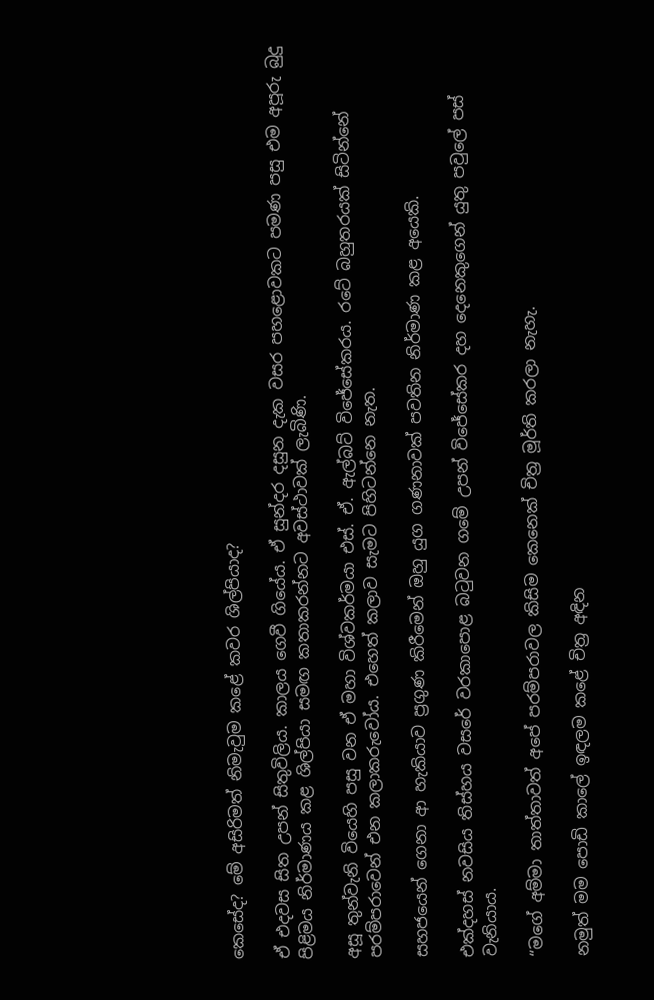කෙසේද? මේ අසිරිමත් නිමැවුම කළේ කවර ශිල්පියාද?

ඒ එදවස සිත උපන් සිතුවිලිය. කාලය ගෙවී ගියේය. ඒ සුන්දර දසුන දැක වසර පහළොවකට පමණ පසු එම අපූරු බුදු පිළිමය නිර්මාණය කළ ශිල්පියා සමඟ කතාකරන්නට අවස්ථාවක් ලැබිණි.

අසූ තුන්වැනි වියෙහි පසු වන ඒ මහා විශ්වකර්මයා එස්. ඒ. ඇල්බට් විජේසේකරය. රටේ බහුතරයක් සිටින්නේ පරම්පරාවෙන් එන කලාකරුවෝය. එහෙත් කලාව සැමට පිහිටන්නෙ නැත.

සහජයෙන් ගෙනා ආ හැකියාව ප්‍රගුණ කිරීමෙන් ඔහු යුග ගණනාවක් පවතින නිර්මාණ කළ අයෙකි.

එක්දහස් නවසිය තිස්හය වසරේ වරකාපොළ බටුවන ගමේ උපන් විජේසේකර දහ දෙනෙකුගෙන් යුතු පවුලේ පස් වැනියාය.

“මගේ අම්මා තාත්තාවත් අපේ පරම්පරාවල කිසිම කෙනෙක් චිත්‍ර මූර්ති කරලා නැහැ.

නමුත් මම පොඩි කාලේ ඉඳලම කළේ චිත්‍ර අඳින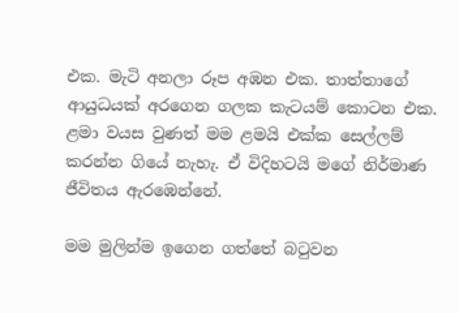එක. මැටි අනලා රූප අඹන එක. තාත්තාගේ ආයුධයක් අරගෙන ගලක කැටයම් කොටන එක. ළමා වයස වුණත් මම ළමයි එක්ක සෙල්ලම් කරන්න ගියේ නැහැ. ඒ විදිහටයි මගේ නිර්මාණ ජීවිතය ඇරඹෙන්නේ.

මම මුලින්ම ඉගෙන ගත්තේ බටුවන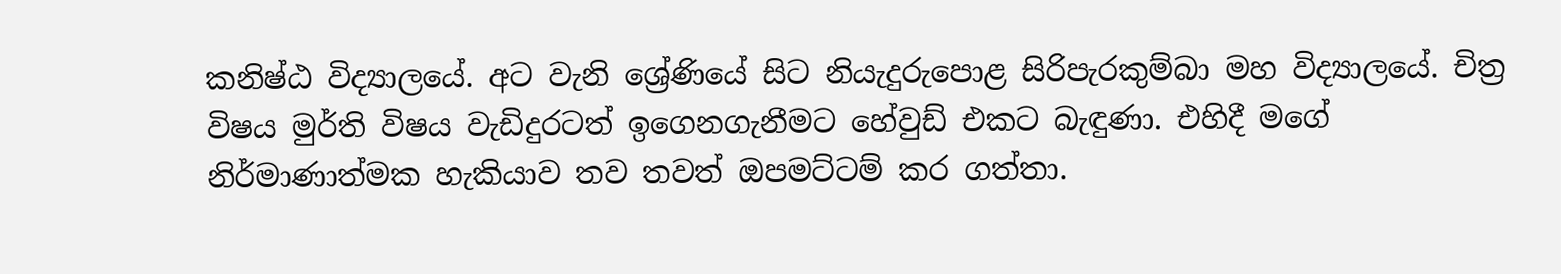කනිෂ්ඨ විද්‍යාලයේ. අට වැනි ශ්‍රේණියේ සිට නියැදුරුපොළ සිරිපැරකුම්බා මහ විද්‍යාලයේ. චිත්‍ර විෂය මුර්ති විෂය වැඩිදුරටත් ඉගෙනගැනීමට හේවුඩ් එකට බැඳුණා. එහිදී මගේ නිර්මාණාත්මක හැකියාව තව තවත් ඔපමට්ටම් කර ගත්තා.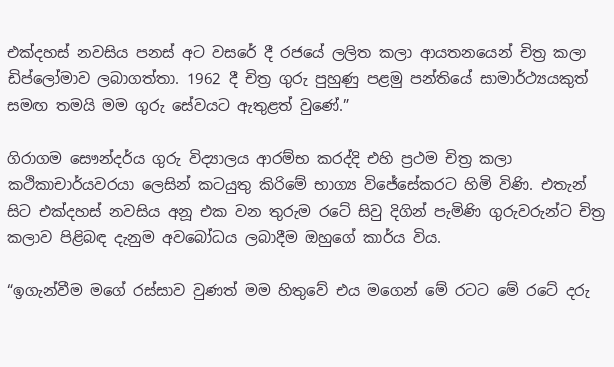එක්දහස් නවසිය පනස් අට වසරේ දී රජයේ ලලිත කලා ආයතනයෙන් චිත්‍ර කලා ඩිප්ලෝමාව ලබාගත්තා. 1962 දී චිත්‍ර ගුරු පුහුණු පළමු පන්තියේ සාමාර්ථ්‍යයකුත් සමඟ තමයි මම ගුරු සේවයට ඇතුළත් වුණේ.”

ගිරාගම සෞන්දර්ය ගුරු විද්‍යාලය ආරම්භ කරද්දි එහි ප්‍රථම චිත්‍ර කලා කථිකාචාර්යවරයා ලෙසින් කටයුතු කිරිමේ භාග්‍ය විජේසේකරට හිමි විණි. එතැන් සිට එක්දහස් නවසිය අනූ එක වන තුරුම රටේ සිවු දිගින් පැමිණි ගුරුවරුන්ට චිත්‍ර කලාව පිළිබඳ දැනුම අවබෝධය ලබාදීම ඔහුගේ කාර්ය විය.

“ඉගැන්වීම මගේ රස්සාව වුණත් මම හිතුවේ එය මගෙන් මේ රටට මේ රටේ දරු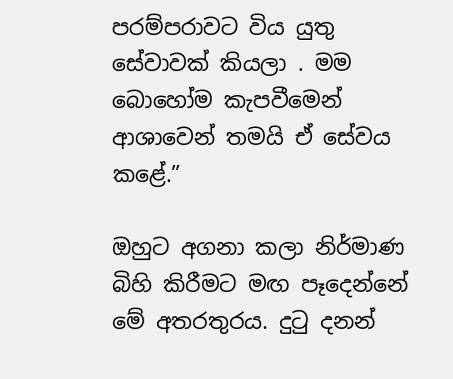පරම්පරාවට විය යුතු සේවාවක් කියලා . මම බොහෝම කැපවීමෙන් ආශාවෙන් තමයි ඒ සේවය කළේ.”

ඔහුට අගනා කලා නිර්මාණ බිහි කිරීමට මඟ පෑදෙන්නේ මේ අතරතුරය. දුටු දනන්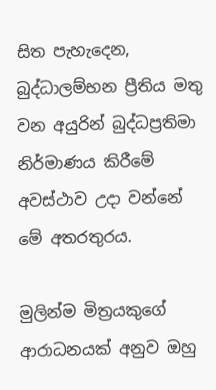සිත පැහැදෙන, බුද්ධාලම්භන ප්‍රීතිය මතු වන අයුරින් බුද්ධප්‍රතිමා නිර්මාණය කිරීමේ අවස්ථාව උදා වන්නේ මේ අතරතුරය.

මුලින්ම මිත්‍රයකුගේ ආරාධනයක් අනුව ඔහු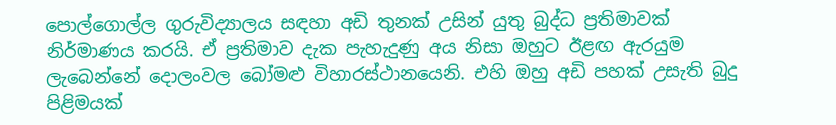පොල්ගොල්ල ගුරුවිද්‍යාලය සඳහා අඩි තුනක් උසින් යුතු බුද්ධ ප්‍රතිමාවක් නිර්මාණය කරයි. ඒ ප්‍රතිමාව දැක පැහැදුණු අය නිසා ඔහුට ඊළඟ ඇරයුම ලැබෙන්නේ දොලංවල බෝමළු විහාරස්ථානයෙනි. එහි ඔහු අඩි පහක් උසැති බුදු පිළිමයක්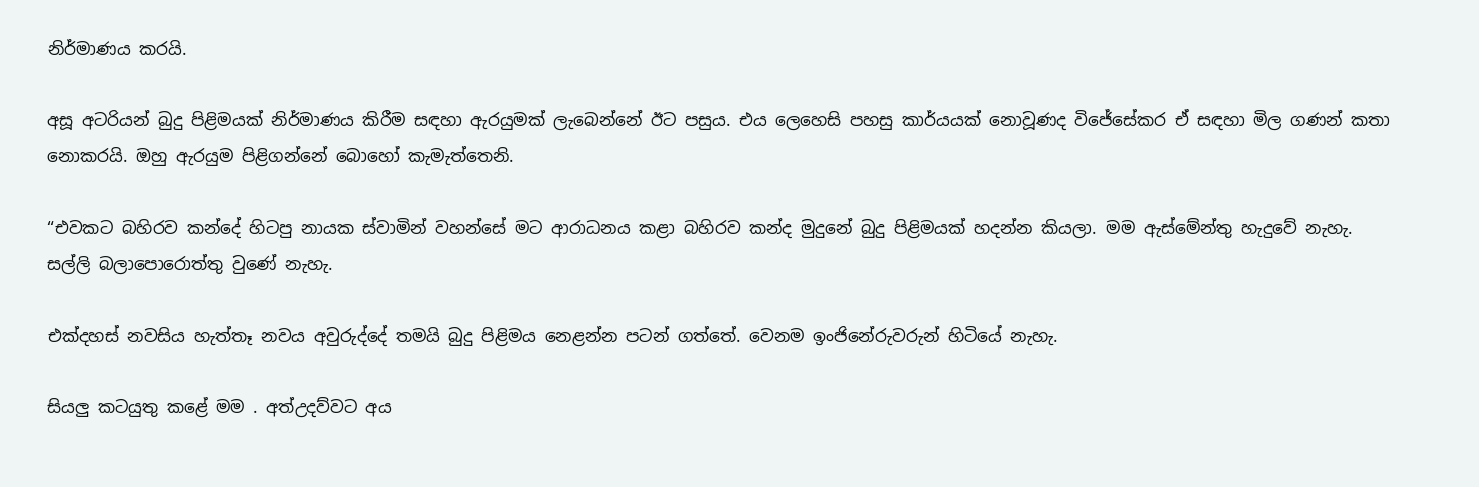නිර්මාණය කරයි.

අසූ අටරියන් බුදු පිළිමයක් නිර්මාණය කිරීම සඳහා ඇරයුමක් ලැබෙන්නේ ඊට පසුය. එය ලෙහෙසි පහසු කාර්යයක් නොවූණද විජේසේකර ඒ සඳහා මිල ගණන් කතා නොකරයි. ඔහු ඇරයුම පිළිගන්නේ බොහෝ කැමැත්තෙනි.

“එවකට බහිරව කන්දේ හිටපු නායක ස්වාමින් වහන්සේ මට ආරාධනය කළා බහිරව කන්ද මුදුනේ බුදු පිළිමයක් හදන්න කියලා. මම ඇස්මේන්තු හැදුවේ නැහැ. සල්ලි බලාපොරොත්තු වුණේ නැහැ.

එක්දහස් නවසිය හැත්තෑ නවය අවුරුද්දේ තමයි බුදු පිළිමය නෙළන්න පටන් ගත්තේ. වෙනම ඉංජිනේරුවරුන් හිටියේ නැහැ.

සියලු කටයුතු කළේ මම . අත්උදව්වට අය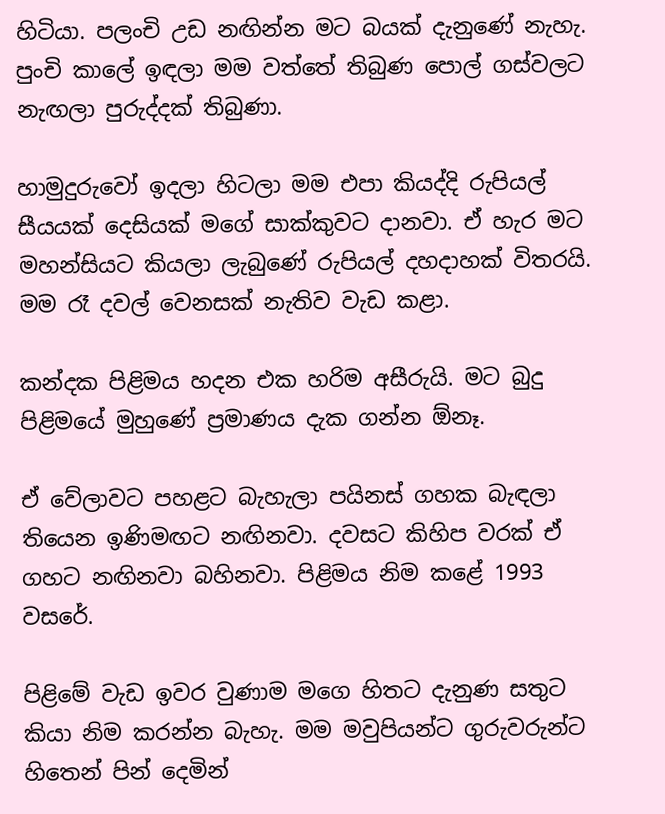හිටියා. පලංචි උඩ නඟින්න මට බයක් දැනුණේ නැහැ. පුංචි කාලේ ඉඳලා මම වත්තේ තිබුණ පොල් ගස්වලට නැඟලා පුරුද්දක් තිබුණා.

හාමුදුරුවෝ ඉදලා හිටලා මම එපා කියද්දි රුපියල් සීයයක් දෙසියක් මගේ සාක්කුවට දානවා. ඒ හැර මට මහන්සියට කියලා ලැබුණේ රුපියල් දහදාහක් විතරයි. මම රෑ දවල් වෙනසක් නැතිව වැඩ කළා.

කන්දක පිළිමය හදන එක හරිම අසීරුයි. මට බුදු පිළිමයේ මුහුණේ ප්‍රමාණය දැක ගන්න ඕනෑ.

ඒ වේලාවට පහළට බැහැලා පයිනස් ගහක බැඳලා තියෙන ඉණිමඟට නඟිනවා. දවසට කිහිප වරක් ඒ ගහට නඟිනවා බහිනවා. පිළිමය නිම කළේ 1993 වසරේ.

පිළිමේ වැඩ ඉවර වුණාම මගෙ හිතට දැනුණ සතුට කියා නිම කරන්න බැහැ. මම මවුපියන්ට ගුරුවරුන්ට හිතෙන් පින් දෙමින්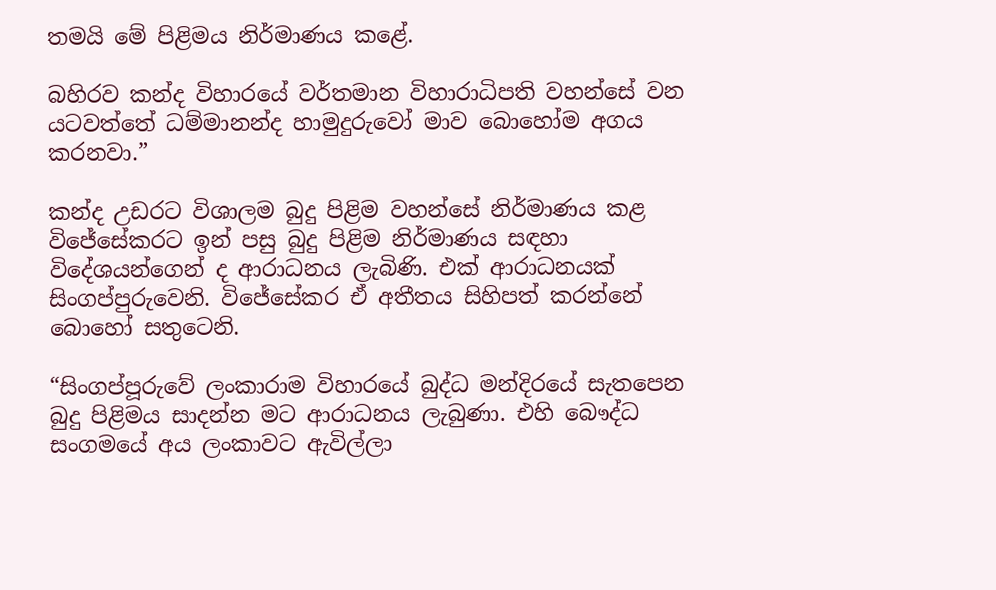තමයි මේ පිළිමය නිර්මාණය කළේ.

බහිරව කන්ද විහාරයේ වර්තමාන විහාරාධිපති වහන්සේ වන යටවත්තේ ධම්මානන්ද හාමුදුරුවෝ මාව බොහෝම අගය කරනවා.”

කන්ද උඩරට විශාලම බුදු පිළිම වහන්සේ නිර්මාණය කළ විජේසේකරට ඉන් පසු බුදු පිළිම නිර්මාණය සඳහා විදේශයන්ගෙන් ද ආරාධනය ලැබිණි. එක් ආරාධනයක් සිංගප්පුරුවෙනි. විජේසේකර ඒ අතීතය සිහිපත් කරන්නේ බොහෝ සතුටෙනි.

“සිංගප්පූරුවේ ලංකාරාම විහාරයේ බුද්ධ මන්දිරයේ සැතපෙන බුදු පිළිමය සාදන්න මට ආරාධනය ලැබුණා. එහි බෞද්ධ සංගමයේ අය ලංකාවට ඇවිල්ලා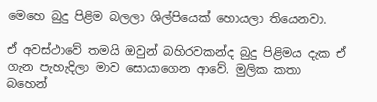මෙහෙ බුදු පිළිම බලලා ශිල්පියෙක් හොයලා තියෙනවා.

ඒ අවස්ථාවේ තමයි ඔවුන් බහිරවකන්ද බුදු පිළිමය දැක ඒ ගැන පැහැදිලා මාව සොයාගෙන ආවේ. මුලික කතා බහෙන්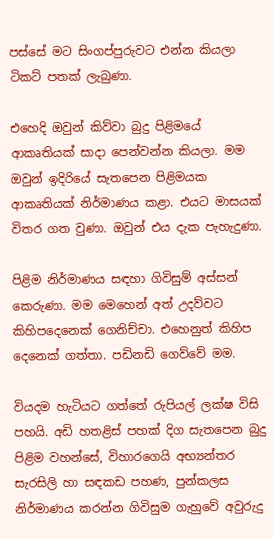පස්සේ මට සිංගප්පුරුවට එන්න කියලා ටිකට් පතක් ලැබුණා.

එහෙදි ඔවුන් කිව්වා බුදු පිළිමයේ ආකෘතියක් සාදා පෙන්වන්න කියලා. මම ඔවුන් ඉදිරියේ සැතපෙන පිළිමයක ආකෘතියක් නිර්මාණය කළා. එයට මාසයක් විතර ගත වුණා. ඔවුන් එය දැක පැහැදුණා.

පිළිම නිර්මාණය සඳහා ගිවිසුම් අස්සන් කෙරුණා. මම මෙහෙන් අත් උදව්වට කිහිපදෙනෙක් ගෙනිච්චා. එහෙනුත් කිහිප දෙනෙක් ගත්තා. පඩිනඩි ගෙව්වේ මම.

වියදම හැටියට ගත්තේ රුපියල් ලක්ෂ විසි පහයි. අඩි හතළිස් පහක් දිග සැතපෙන බුදු පිළිම වහන්සේ, විහාරගෙයි අභ්‍යන්තර සැරසිලි හා සඳකඩ පහණ, පුන්කලස නිර්මාණය කරන්න ගිවිසුම ගැහුවේ අවුරුදු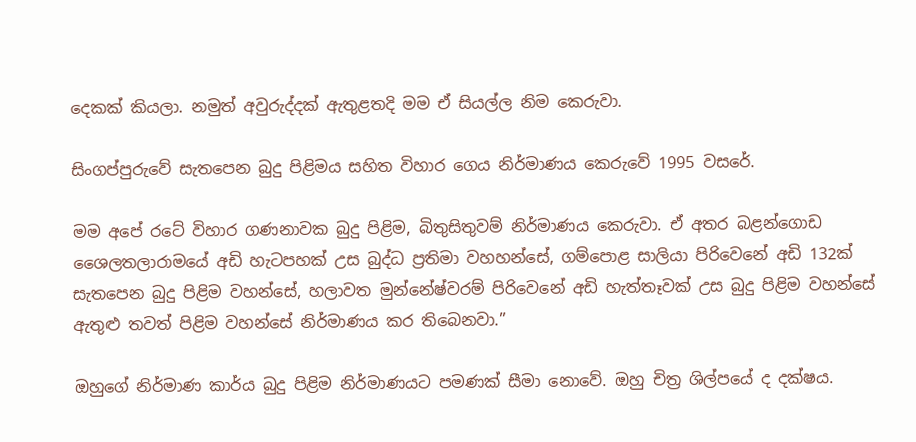දෙකක් කියලා. නමුත් අවුරුද්දක් ඇතුළතදි මම ඒ සියල්ල නිම කෙරුවා.

සිංගප්පුරුවේ සැතපෙන බුදු පිළිමය සහිත විහාර ගෙය නිර්මාණය කෙරුවේ 1995 වසරේ.

මම අපේ රටේ විහාර ගණනාවක බුදු පිළිම, බිතුසිතුවම් නිර්මාණය කෙරුවා. ඒ අතර බළන්ගොඩ ශෛලතලාරාමයේ අඩි හැටපහක් උස බුද්ධ ප්‍රතිමා වහහන්සේ, ගම්පොළ සාලියා පිරිවෙනේ අඩි 132ක් සැතපෙන බුදු පිළිම වහන්සේ, හලාවත මුන්නේෂ්වරම් පිරිවෙනේ අඩි හැත්තෑවක් උස බුදු පිළිම වහන්සේ ඇතුළු තවත් පිළිම වහන්සේ නිර්මාණය කර තිබෙනවා.”

ඔහුගේ නිර්මාණ කාර්ය බුදු පිළිම නිර්මාණයට පමණක් සීමා නොවේ. ඔහු චිත්‍ර ශිල්පයේ ද දක්ෂය.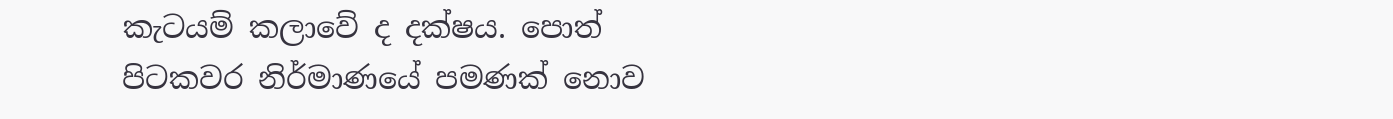කැටයම් කලාවේ ද දක්ෂය. පොත් පිටකවර නිර්මාණයේ පමණක් නොව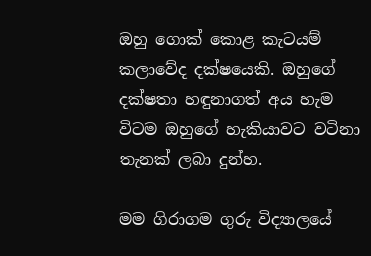ඔහු ගොක් කොළ කැටයම් කලාවේද දක්ෂයෙකි. ඔහුගේ දක්ෂතා හඳුනාගත් අය හැම විටම ඔහුගේ හැකියාවට වටිනා තැනක් ලබා දුන්හ.

මම ගිරාගම ගුරු විද්‍යාලයේ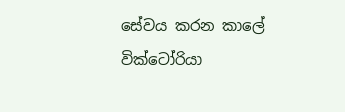සේවය කරන කාලේ වික්ටෝරියා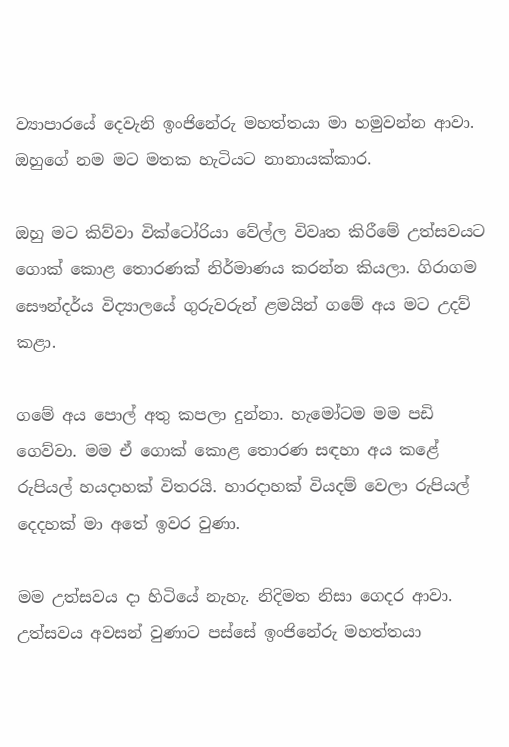ව්‍යාපාරයේ දෙවැනි ඉංජිනේරු මහත්තයා මා හමුවන්න ආවා. ඔහුගේ නම මට මතක හැටියට නානායක්කාර.

ඔහු මට කිව්වා වික්ටෝරියා වේල්ල විවෘත කිරීමේ උත්සවයට ගොක් කොළ තොරණක් නිර්මාණය කරන්න කියලා. ගිරාගම සෞන්දර්ය විද්‍යාලයේ ගුරුවරුන් ළමයින් ගමේ අය මට උදව් කළා.

ගමේ අය පොල් අතු කපලා දුන්නා. හැමෝටම මම පඩි ගෙව්වා. මම ඒ ගොක් කොළ තොරණ සඳහා අය කළේ රුපියල් හයදාහක් විතරයි. හාරදාහක් වියදම් වෙලා රුපියල් දෙදහක් මා අතේ ඉවර වුණා.

මම උත්සවය දා හිටියේ නැහැ. නිදිමත නිසා ගෙදර ආවා. උත්සවය අවසන් වුණාට පස්සේ ඉංජිනේරු මහත්තයා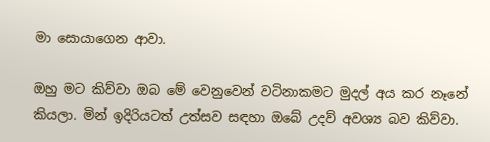මා සොයාගෙන ආවා.

ඔහු මට කිව්වා ඔබ මේ වෙනුවෙන් වටිනාකමට මුදල් අය කර නෑනේ කියලා. මින් ඉදිරියටත් උත්සව සඳහා ඔබේ උදව් අවශ්‍ය බව කිව්වා.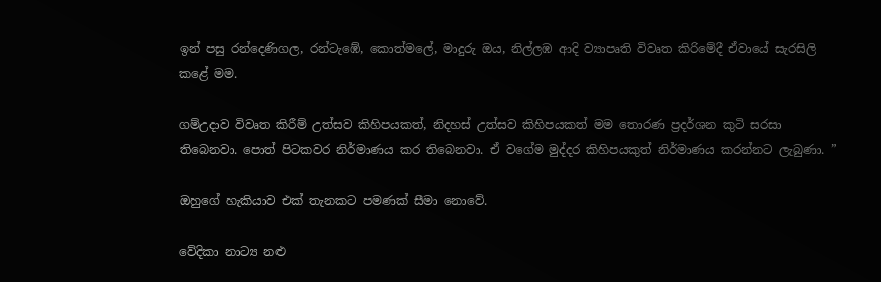ඉන් පසු රන්දෙණිගල, රන්ටැඹේ, කොත්මලේ, මාදුරු ඔය, නිල්ලඹ ආදි ව්‍යාපෘති විවෘත කිරිමේදී ඒවායේ සැරසිලි කළේ මම.

ගම්උදාව විවෘත කිරීම් උත්සව කිහිපයකත්, නිදහස් උත්සව කිහිපයකත් මම තොරණ ප්‍රදර්ශන කුටි සරසා තිබෙනවා. පොත් පිටකවර නිර්මාණය කර තිබෙනවා. ඒ වගේම මුද්දර කිහිපයකුත් නිර්මාණය කරන්නට ලැබුණා. ”

ඔහුගේ හැකියාව එක් තැනකට පමණක් සීමා නොවේ.

වේදිකා නාට්‍ය නළු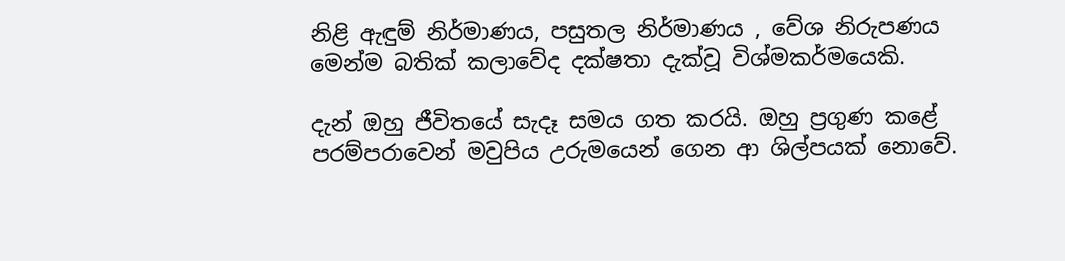නිළි ඇඳුම් නිර්මාණය, පසුතල නිර්මාණය , වේශ නිරුපණය මෙන්ම බතික් කලාවේද දක්ෂතා දැක්වූ විශ්මකර්මයෙකි.

දැන් ඔහු ජීවිතයේ සැදෑ සමය ගත කරයි. ඔහු ප්‍රගුණ කළේ පරම්පරාවෙන් මවුපිය උරුමයෙන් ගෙන ආ ශිල්පයක් නොවේ.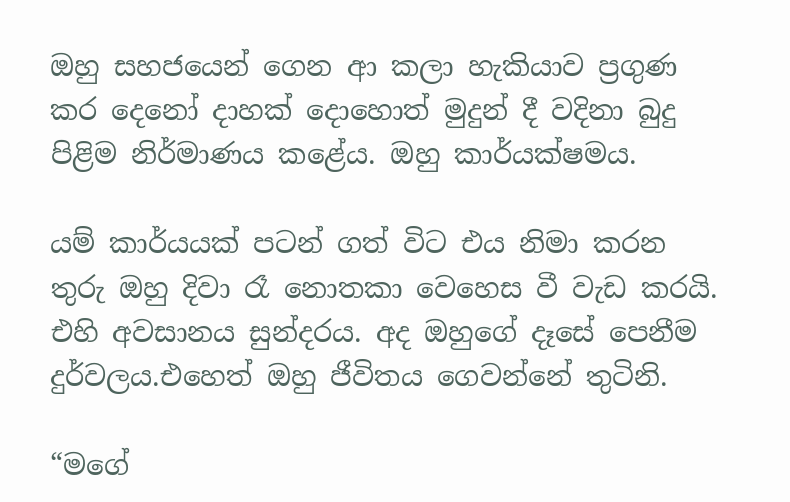ඔහු සහජයෙන් ගෙන ආ කලා හැකියාව ප්‍රගුණ කර දෙනෝ දාහක් දොහොත් මුදුන් දී වදිනා බුදු පිළිම නිර්මාණය කළේය. ඔහු කාර්යක්ෂමය.

යම් කාර්යයක් පටන් ගත් විට එය නිමා කරන තුරු ඔහු දිවා රෑ නොතකා වෙහෙස වී වැඩ කරයි. එහි අවසානය සුන්දරය. අද ඔහුගේ දෑසේ පෙනීම දුර්වලය.එහෙත් ඔහු ජීවිතය ගෙවන්නේ තුටිනි.

“මගේ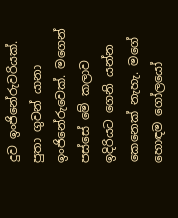දුව ඉංජිනේරුවරියක්. පුතා ගුවන් යානා ඉංජිනේරුවෙක්. මගෙන් පස්සේ මේ කලාව ඉදිරියට ගෙනි යන්න කෙනෙක් නැහැ. මගේ හොඳම ගෝලයෝ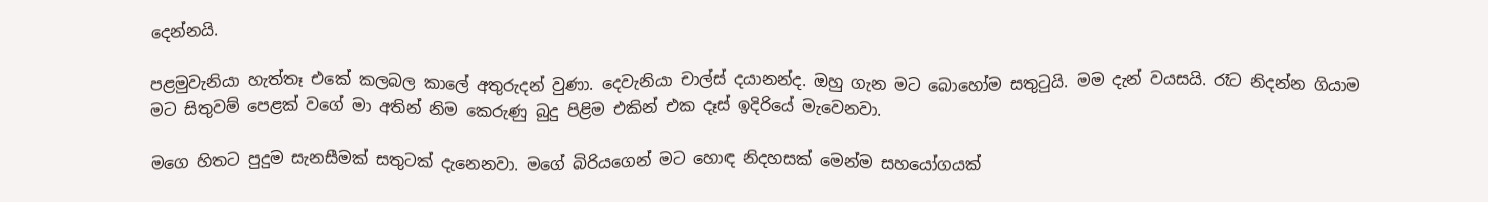දෙන්නයි.

පළමුවැනියා හැත්තෑ එකේ කලබල කාලේ අතුරුදන් වුණා. දෙවැනියා චාල්ස් දයානන්ද. ඔහු ගැන මට බොහෝම සතුටුයි. මම දැන් වයසයි. රෑට නිදන්න ගියාම මට සිතුවම් පෙළක් වගේ මා අතින් නිම කෙරුණු බුදු පිළිම එකින් එක දෑස් ඉදිරියේ මැවෙනවා.

මගෙ හිතට පුදුම සැනසීමක් සතුටක් දැනෙනවා. මගේ බිරියගෙන් මට හොඳ නිදහසක් මෙන්ම සහයෝගයක්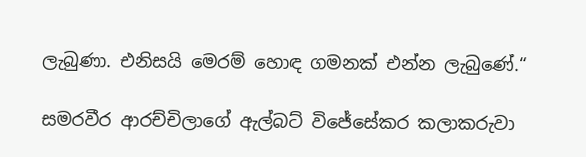ලැබුණා. එනිසයි මෙරම් හොඳ ගමනක් එන්න ලැබුණේ.“

සමරවීර ආරච්චිලාගේ ඇල්බට් විජේසේකර කලාකරුවා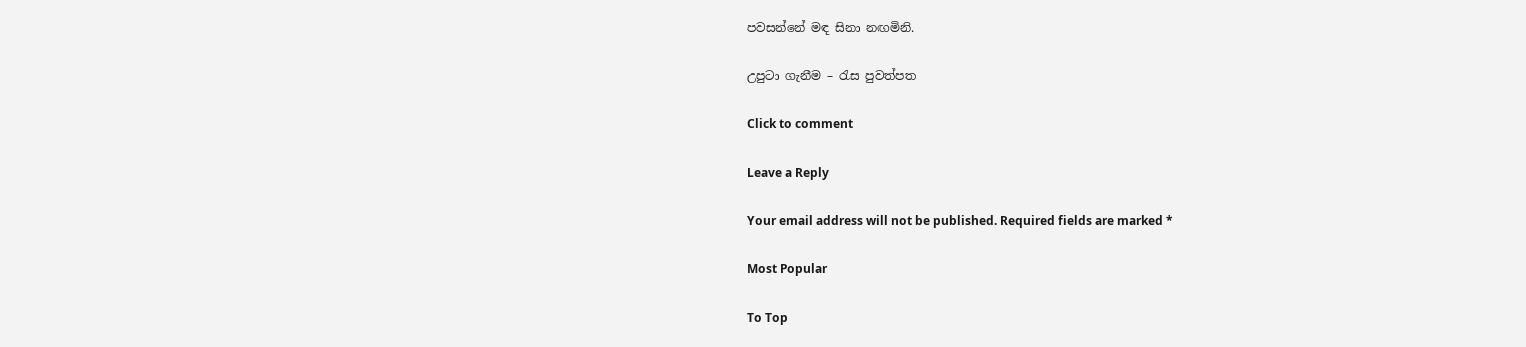පවසන්නේ මඳ සිනා නඟමිනි.

උපුටා ගැනීම – රැස පුවත්පත

Click to comment

Leave a Reply

Your email address will not be published. Required fields are marked *

Most Popular

To Top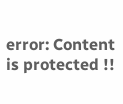error: Content is protected !!